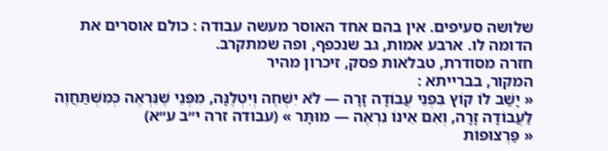שלושה סעיפים. אין בהם אחד האוסר מעשה עבודה : כולם אוסרים את הדומה לו. ארבע אמות, גב שנכפף, ופה שמתקרב.
חזרה מסודרת, טבלאות פסק, זיכרון מהיר
המקור, בברייתא :
« יָשַׁב לוֹ קוֹץ בִּפְנֵי עֲבוֹדָה זָרָה — לֹא יִשְׁחֶה וְיִטְלֶנָּה, מִפְּנֵי שֶׁנִּרְאֶה כְּמִשְׁתַּחֲוֶה לַעֲבוֹדָה זָרָה, וְאִם אֵינוֹ נִרְאֶה — מוּתָּר » (עבודה זרה י״ב ע״א)
« פַּרְצוּפוֹת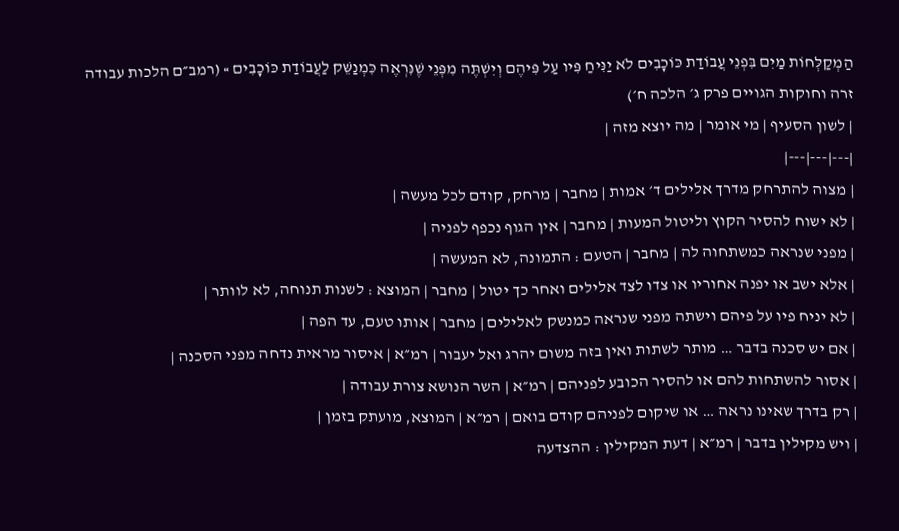הַמְקַלְּחוֹת מַיִם בִּפְנֵי עֲבוֹדַת כּוֹכָבִים לֹא יַנִּיחַ פִּיו עַל פִּיהֶם וְיִשְׁתֶּה מִפְּנֵי שֶׁנִּרְאֶה כִּמְנַשֵּׁק לַעֲבוֹדַת כּוֹכָבִים » (רמב״ם הלכות עבודה זרה וחוקות הגויים פרק ג׳ הלכה ח׳)
| לשון הסעיף | מי אומר | מה יוצא מזה |
|---|---|---|
| מצוה להתרחק מדרך אלילים ד׳ אמות | מחבר | מרחק, קודם לכל מעשה |
| לא ישוח להסיר הקוץ וליטול המעות | מחבר | אין הגוף נכפף לפניה |
| מפני שנראה כמשתחוה לה | מחבר | הטעם : התמונה, לא המעשה |
| אלא ישב או יפנה אחוריו או צדו לצד אלילים ואחר כך יטול | מחבר | המוצא : לשנות תנוחה, לא לוותר |
| לא יניח פיו על פיהם וישתה מפני שנראה כמנשק לאלילים | מחבר | אותו טעם, עד הפה |
| אם יש סכנה בדבר … מותר לשתות ואין בזה משום יהרג ואל יעבור | רמ״א | איסור מראית נדחה מפני הסכנה |
| אסור להשתחות להם או להסיר הכובע לפניהם | רמ״א | השר הנושא צורת עבודה |
| רק בדרך שאינו נראה … או שיקום לפניהם קודם בואם | רמ״א | המוצא, מועתק בזמן |
| ויש מקילין בדבר | רמ״א | דעת המקילין : ההצדעה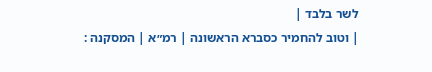לשר בלבד |
| וטוב להחמיר כסברא הראשונה | רמ״א | המסקנה :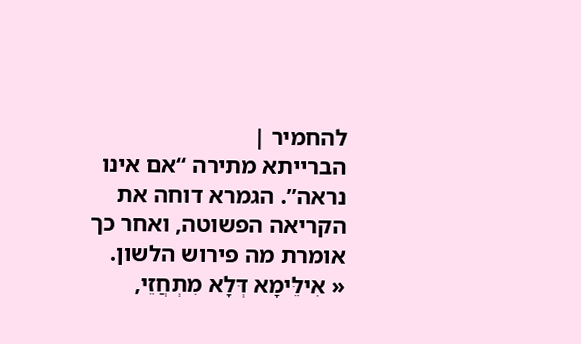להחמיר |
הברייתא מתירה “אם אינו נראה”. הגמרא דוחה את הקריאה הפשוטה, ואחר כך אומרת מה פירוש הלשון.
« אִילֵּימָא דְּלָא מִתְחֲזֵי,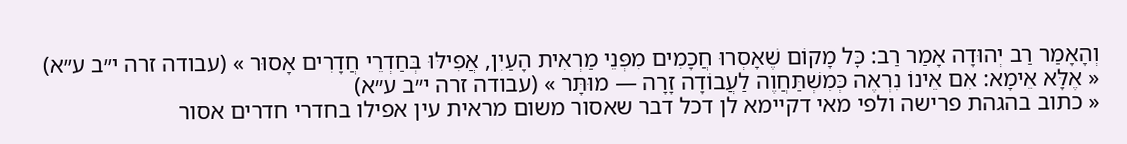וְהָאָמַר רַב יְהוּדָה אָמַר רַב: כׇּל מָקוֹם שֶׁאָסְרוּ חֲכָמִים מִפְּנֵי מַרְאִית הָעַיִן, אֲפִילּוּ בְּחַדְרֵי חֲדָרִים אָסוּר » (עבודה זרה י״ב ע״א)
« אֶלָּא אֵימָא: אִם אֵינוֹ נִרְאֶה כְּמִשְׁתַּחֲוֶה לַעֲבוֹדָה זָרָה — מוּתָּר » (עבודה זרה י״ב ע״א)
« כתוב בהגהת פרישה ולפי מאי דקיימא לן דכל דבר שאסור משום מראית עין אפילו בחדרי חדרים אסור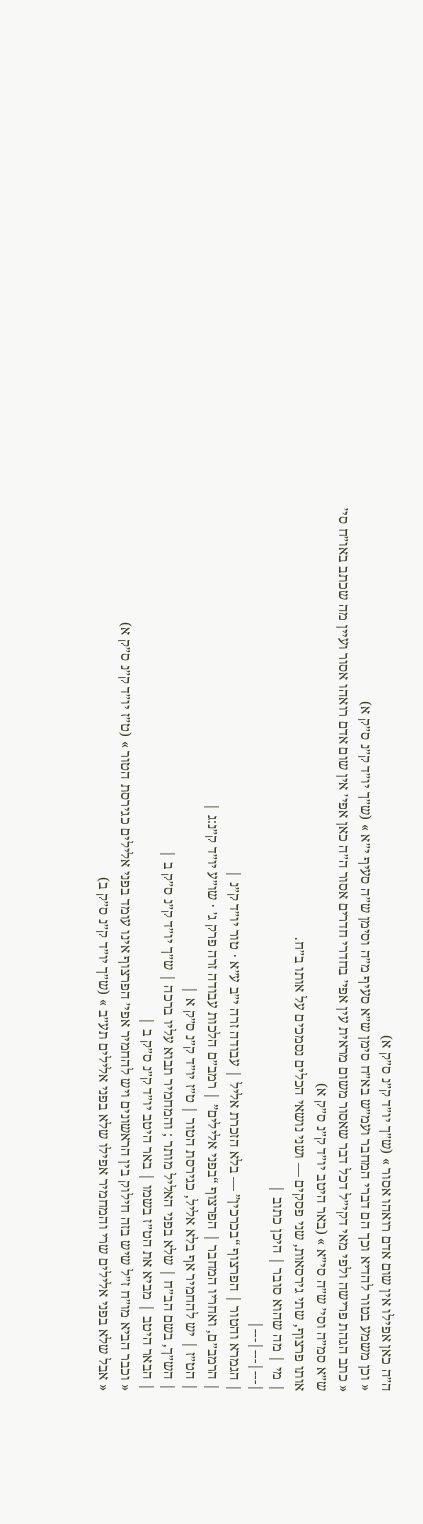ה״ה כאן אפילו אין שום אדם רואהו אסור » (ש״ך יו״ד ק״נ ס״ק א)
« וכן משמע בטור להדיא וכך הם דברי המחבר ועמ״ש בא״ח סימן ש״א סעיף מ״ה וסימן ש״ה סעיף י״א » (ש״ך יו״ד ק״נ ס״ק א)
« כתב הגהת פרישה ולפי מאי דקי״ל דכל דבר שאסור משום מראית עין אפי׳ בחדרי חדרים אסור ה״ה כאן אפי׳ אין שום אדם רואהו אסור ועיין מה שכתב באו״ח סי׳ ש״א סמ״ה וסי׳ ש״ה סי״א » (באר היטב יו״ד ק״נ ס״ק א)
אותו פרצוף, שתי גירסאות, שני פסקים — ושני נושאי הכלים נסמכים על אותו ב״ח.
| מי | מה שהוא סובר | היכן כתוב |
|---|---|---|
| הגמרא והטור | הפרצוף “בכרכין” — בלא הזכרת אליל | עבודה זרה י״ב ע״א · טור יו״ד ק״נ |
| הרמב״ם, ואחריו המחבר | הפרצוף “בפני אלילים” | רמב״ם הלכות עבודה זרה פרק ג׳ · שו״ע יו״ד ק״נ:ג |
| הט״ז | יש להחמיר אף בלא אליל, כגירסת הטור | ט״ז יו״ד ק״נ ס״ק א |
| הש״ך, בשם הב״ח | שלא בפני האליל מותר ; והמחמיר תבוא עליו ברכה | ש״ך יו״ד ק״נ ס״ק ב |
| הבאר היטב | מביא את הט״ז בשמו | באר היטב יו״ד ק״נ ס״ק ב |
« וכבר הביא מו״ח ז״ל שיש בזה חילוק בין הראשונים ויש להחמיר אפי׳ הפרצוף אינו עומד בפני אלילים כגירסת הטור » (ט״ז יו״ד ק״נ ס״ק א)
« אבל שלא בפני אלילים שרי והמחמיר אפילו שלא בפני אלילים תע״ב » (ש״ך יו״ד ק״נ ס״ק ב)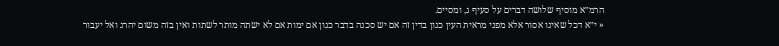הרמ״א מוסיף שלושה דברים על סעיף ג, ומסיים.
« י״א דכל שאינו אסור אלא מפני מראית העין כגון בדין זה אם יש סכנה בדבר כגון אם ימות אם לא ישתה מותר לשתות ואין בזה משום יהרג ואל יעבור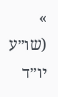» (שו״ע יו״ד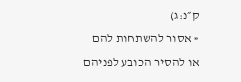ק״נ:ג)
« אסור להשתחות להם או להסיר הכובע לפניהם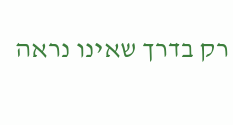רק בדרך שאינו נראה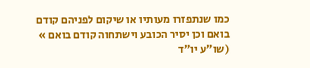כמו שנתפזרו מעותיו או שיקום לפניהם קודם בואם וכן יסיר הכובע וישתחוה קודם בואם » (שו״ע יו״ד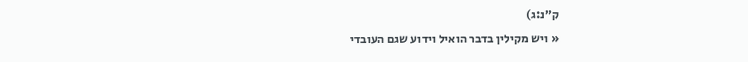ק״נ:ג)
« ויש מקילין בדבר הואיל וידוע שגם העובדי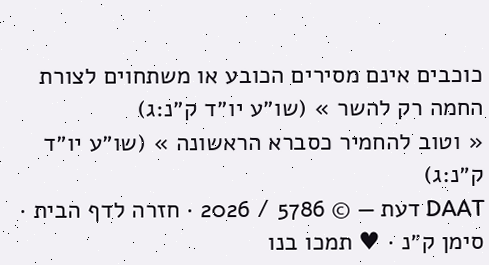כוכבים אינם מסירים הכובע או משתחוים לצורת החמה רק להשר » (שו״ע יו״ד ק״נ:ג)
« וטוב להחמיר כסברא הראשונה » (שו״ע יו״ד ק״נ:ג)
DAAT דעת — © 5786 / 2026 · חזרה לדף הבית · סימן ק״נ · ♥ תמכו בנו